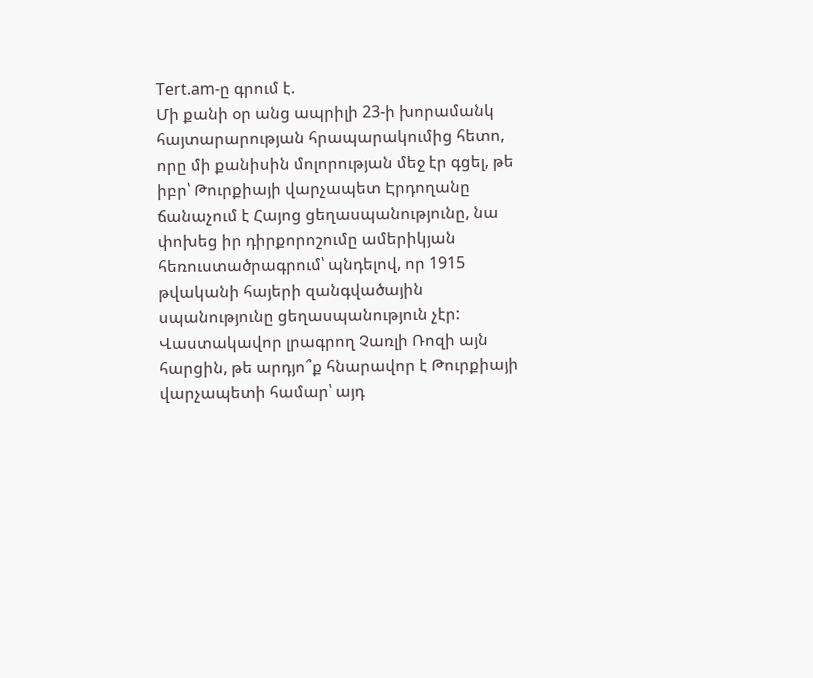Tert.am-ը գրում է.
Մի քանի օր անց ապրիլի 23-ի խորամանկ հայտարարության հրապարակումից հետո, որը մի քանիսին մոլորության մեջ էր գցել, թե իբր՝ Թուրքիայի վարչապետ Էրդողանը ճանաչում է Հայոց ցեղասպանությունը, նա փոխեց իր դիրքորոշումը ամերիկյան հեռուստածրագրում՝ պնդելով, որ 1915 թվականի հայերի զանգվածային սպանությունը ցեղասպանություն չէր:
Վաստակավոր լրագրող Չառլի Ռոզի այն հարցին, թե արդյո՞ք հնարավոր է Թուրքիայի վարչապետի համար՝ այդ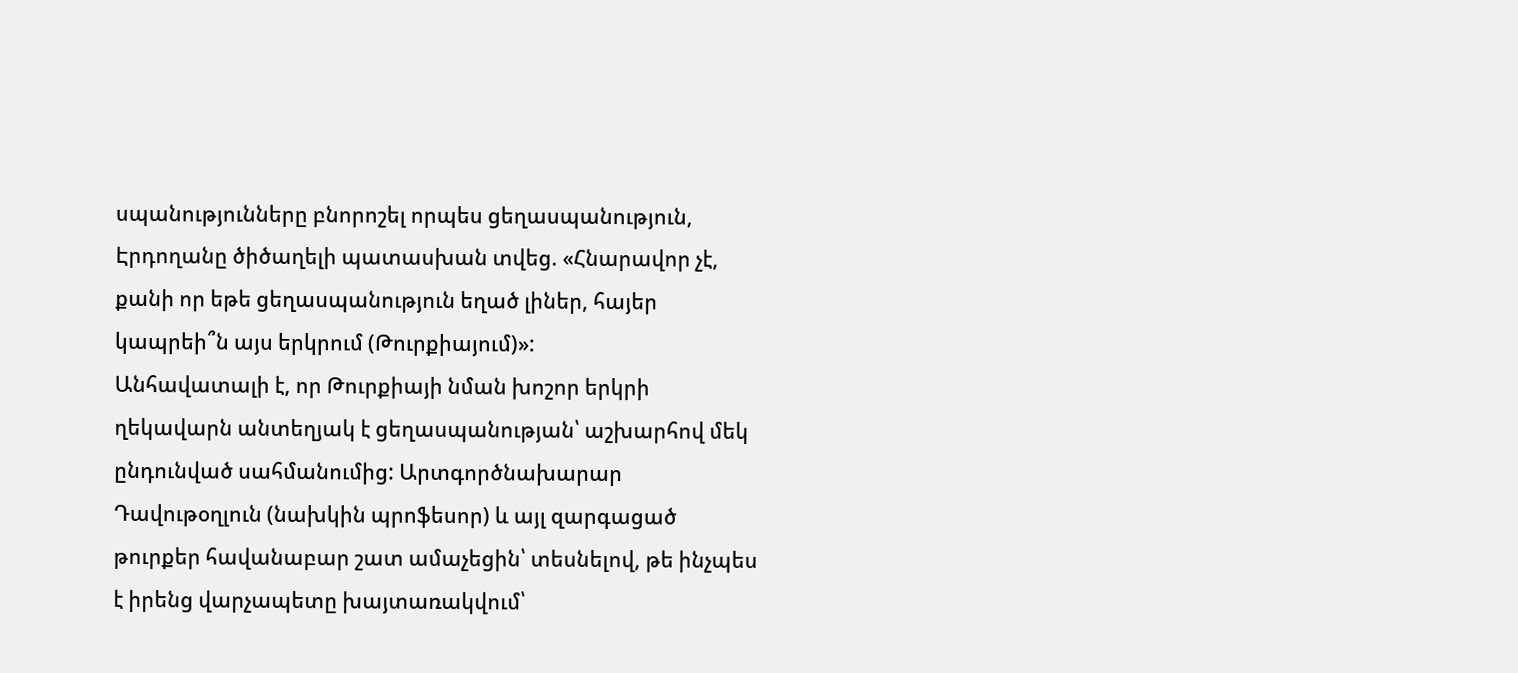սպանությունները բնորոշել որպես ցեղասպանություն, Էրդողանը ծիծաղելի պատասխան տվեց. «Հնարավոր չէ, քանի որ եթե ցեղասպանություն եղած լիներ, հայեր կապրեի՞ն այս երկրում (Թուրքիայում)»:
Անհավատալի է, որ Թուրքիայի նման խոշոր երկրի ղեկավարն անտեղյակ է ցեղասպանության՝ աշխարհով մեկ ընդունված սահմանումից: Արտգործնախարար Դավութօղլուն (նախկին պրոֆեսոր) և այլ զարգացած թուրքեր հավանաբար շատ ամաչեցին՝ տեսնելով, թե ինչպես է իրենց վարչապետը խայտառակվում՝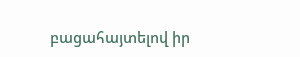բացահայտելով իր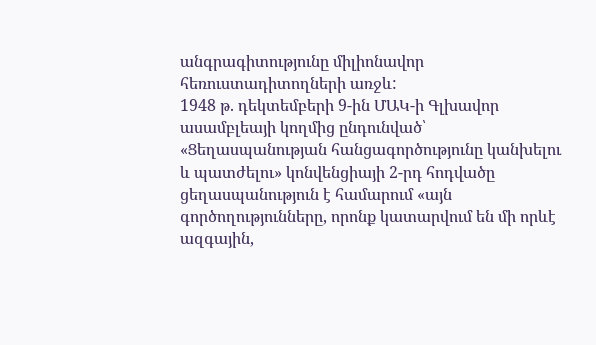անգրագիտությունը միլիոնավոր հեռուստադիտողների առջև:
1948 թ. դեկտեմբերի 9-ին ՄԱԿ-ի Գլխավոր ասամբլեայի կողմից ընդունված՝ «Ցեղասպանության հանցագործությունը կանխելու և պատժելու» կոնվենցիայի 2-րդ հոդվածը ցեղասպանություն է համարում «այն գործողությունները, որոնք կատարվում են մի որևէ ազգային,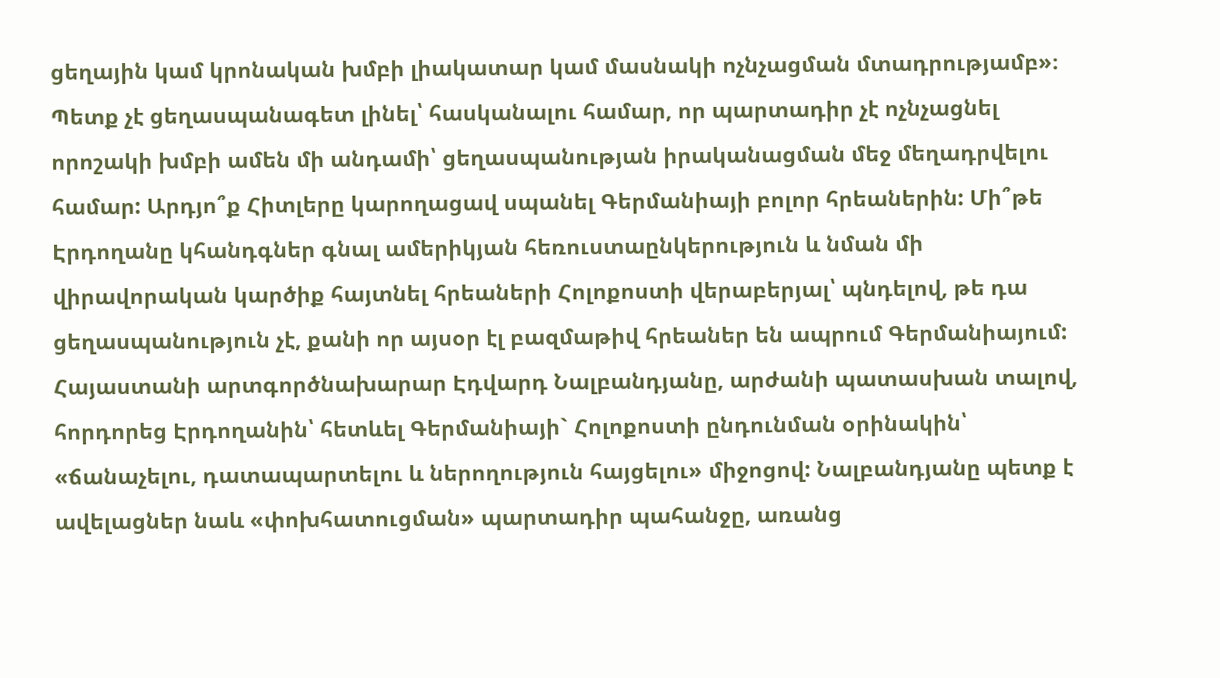ցեղային կամ կրոնական խմբի լիակատար կամ մասնակի ոչնչացման մտադրությամբ»։
Պետք չէ ցեղասպանագետ լինել՝ հասկանալու համար, որ պարտադիր չէ ոչնչացնել որոշակի խմբի ամեն մի անդամի՝ ցեղասպանության իրականացման մեջ մեղադրվելու համար: Արդյո՞ք Հիտլերը կարողացավ սպանել Գերմանիայի բոլոր հրեաներին: Մի՞թե Էրդողանը կհանդգներ գնալ ամերիկյան հեռուստաընկերություն և նման մի վիրավորական կարծիք հայտնել հրեաների Հոլոքոստի վերաբերյալ՝ պնդելով, թե դա ցեղասպանություն չէ, քանի որ այսօր էլ բազմաթիվ հրեաներ են ապրում Գերմանիայում: Հայաստանի արտգործնախարար Էդվարդ Նալբանդյանը, արժանի պատասխան տալով, հորդորեց Էրդողանին՝ հետևել Գերմանիայի` Հոլոքոստի ընդունման օրինակին՝ «ճանաչելու, դատապարտելու և ներողություն հայցելու» միջոցով: Նալբանդյանը պետք է ավելացներ նաև «փոխհատուցման» պարտադիր պահանջը, առանց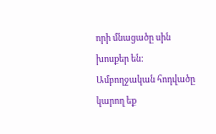որի մնացածը սին խոսքեր են:
Ամբողջական հոդվածը կարող եք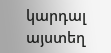կարդալ այստեղ